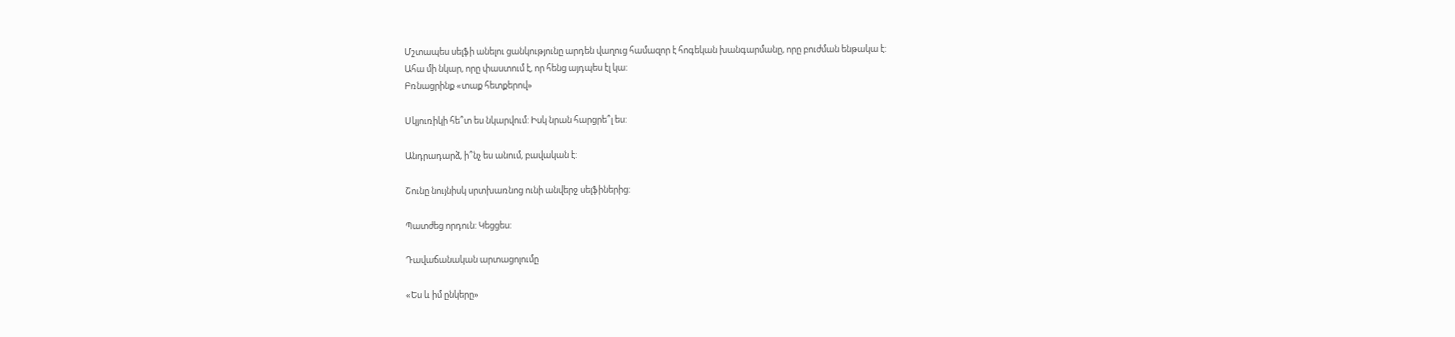Մշտապես սելֆի անելու ցանկությունը արդեն վաղուց համազոր է հոգեկան խանգարմանը, որը բուժման ենթակա է:
Ահա մի նկար, որը փաստում է, որ հենց այդպես էլ կա:
Բռնացրինք «տաք հետքերով»

Սկյուռիկի հե՞տ ես նկարվում: Իսկ նրան հարցրե՞լ ես:

Անդրադարձ, ի՞նչ ես անում, բավական է:

Շունը նույնիսկ սրտխառնոց ունի անվերջ սելֆիներից:

Պատժեց որդուն: Կեցցես:

Դավաճանական արտացոլումը

«Ես և իմ ընկերը»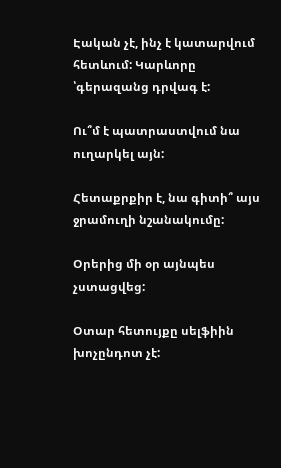Էական չէ, ինչ է կատարվում հետևում: Կարևորը ՝գերազանց դրվագ է:

Ու՞մ է պատրաստվում նա ուղարկել այն:

Հետաքրքիր է, նա գիտի՞ այս ջրամուղի նշանակումը:

Օրերից մի օր այնպես չստացվեց:

Օտար հետույքը սելֆիին խոչընդոտ չէ: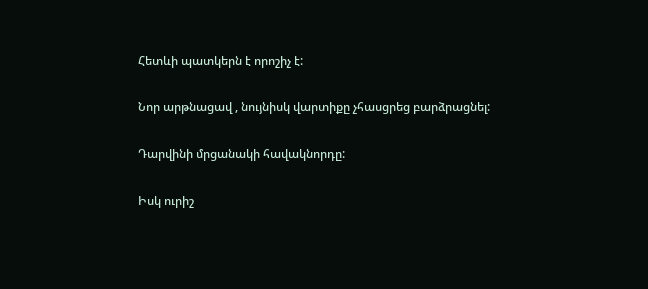Հետևի պատկերն է որոշիչ է:

Նոր արթնացավ , նույնիսկ վարտիքը չհասցրեց բարձրացնել:

Դարվինի մրցանակի հավակնորդը:

Իսկ ուրիշ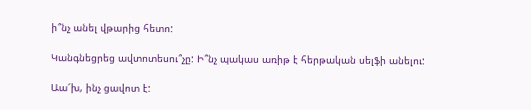ի՞նչ անել վթարից հետո:

Կանգնեցրեց ավտոտեսու՞չը: Ի՞նչ պակաս առիթ է հերթական սելֆի անելու:

Աա՜խ, ինչ ցավոտ է: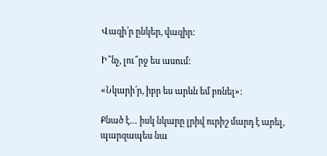Վազի՛ր ընկեր, վազիր:

Ի՞նչ, լու՞րջ ես ասում:

«Նկարի՛ր, իբր ես արևն եմ բռնել»:

Քնած է… իսկ նկարը լրիվ ուրիշ մարդ է արել, պարզապես նա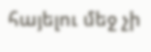հայելու մեջ չի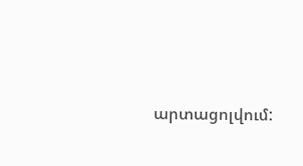արտացոլվում: